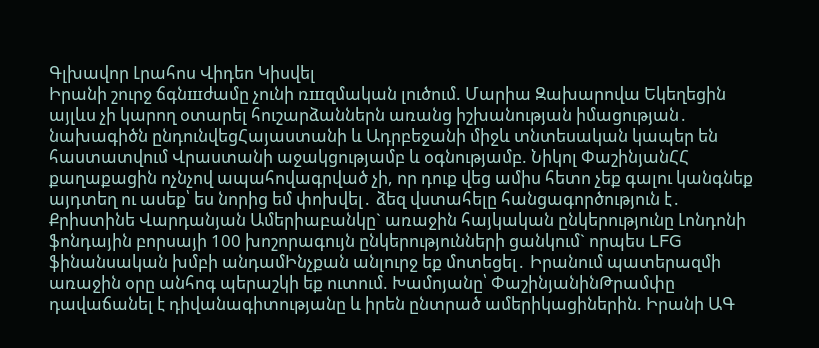Գլխավոր Լրահոս Վիդեո Կիսվել
Իրանի շուրջ ճգնшժամը չունի ռшզմական լուծում. Մարիա Զախարովա Եկեղեցին այլևս չի կարող օտարել հուշարձաններն առանց իշխանության իմացության․ նախագիծն ընդունվեցՀայաստանի և Ադրբեջանի միջև տնտեսական կապեր են հաստատվում Վրաստանի աջակցությամբ և օգնությամբ. Նիկոլ ՓաշինյանՀՀ քաղաքացին ոչնչով ապահովագրված չի, որ դուք վեց ամիս հետո չեք գալու կանգնեք այդտեղ ու ասեք՝ ես նորից եմ փոխվել․ ձեզ վստահելը հանցագործություն է․ Քրիստինե Վարդանյան Ամերիաբանկը` առաջին հայկական ընկերությունը Լոնդոնի ֆոնդային բորսայի 100 խոշորագույն ընկերությունների ցանկում` որպես LFG ֆինանսական խմբի անդամԻնչքան անլուրջ եք մոտեցել․ Իրանում պատերազմի առաջին օրը անհոգ պերաշկի եք ուտում. Խամոյանը՝ ՓաշինյանինԹրամփը դավաճանել է դիվանագիտությանը և իրեն ընտրած ամերիկացիներին. Իրանի ԱԳ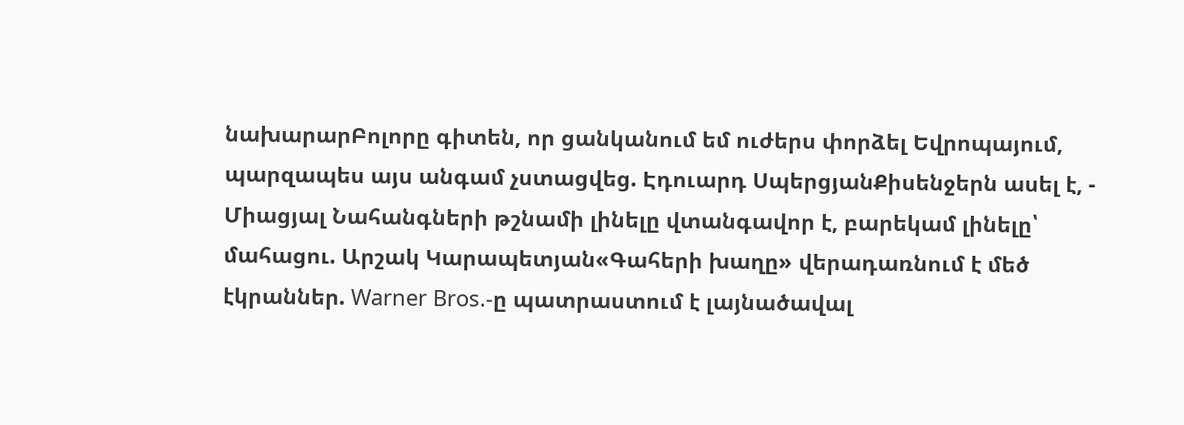նախարարԲոլորը գիտեն, որ ցանկանում եմ ուժերս փորձել Եվրոպայում, պարզապես այս անգամ չստացվեց. Էդուարդ ՍպերցյանՔիսենջերն ասել է, - Միացյալ Նահանգների թշնամի լինելը վտանգավոր է, բարեկամ լինելը՝ մահացու. Արշակ Կարապետյան«Գահերի խաղը» վերադառնում է մեծ էկրաններ. Warner Bros.-ը պատրաստում է լայնածավալ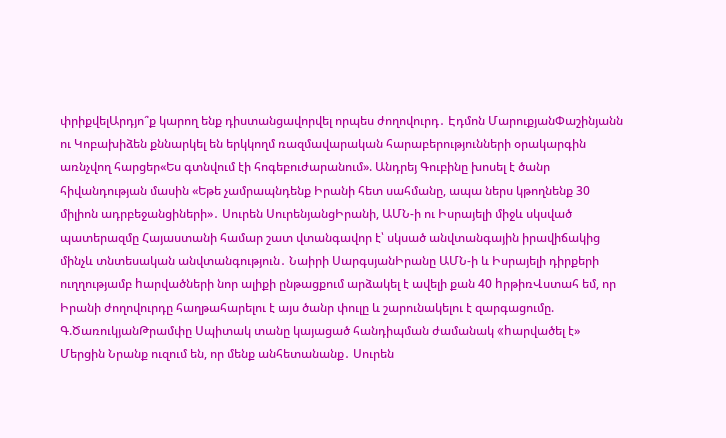փրիքվելԱրդյո՞ք կարող ենք դիստանցավորվել որպես ժողովուրդ․ Էդմոն ՄարուքյանՓաշինյանն ու Կոբախիձեն քննարկել են երկկողմ ռազմավարական հարաբերությունների օրակարգին առնչվող հարցեր«Ես գտնվում էի հոգեբուժարանում». Անդրեյ Գուբինը խոսել է ծանր հիվանդության մասին «Եթե չամրապնդենք Իրանի հետ սահմանը, ապա ներս կթողնենք 30 միլիոն ադրբեջանցիների»․ Սուրեն ՍուրենյանցԻրանի, ԱՄՆ-ի ու Իսրայելի միջև սկսված պատերազմը Հայաստանի համար շատ վտանգավոր է՝ սկսած անվտանգային իրավիճակից մինչև տնտեսական անվտանգություն․ Նաիրի ՍարգսյանԻրանը ԱՄՆ-ի և Իսրայելի դիրքերի ուղղությամբ hարվածների նոր ալիքի ընթացքում արձակել է ավելի քան 40 hրթիռՎստահ եմ, որ Իրանի ժողովուրդը հաղթահարելու է այս ծանր փուլը և շարունակելու է զարգացումը. Գ.ԾառուկյանԹրամփը Սպիտակ տանը կայացած հանդիպման ժամանակ «hարվածել է» Մերցին Նրանք ուզում են, որ մենք անհետանանք․ Սուրեն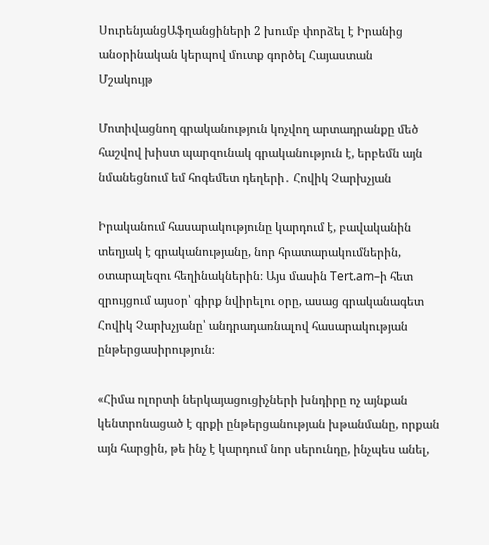ՍուրենյանցԱֆղանցիների 2 խումբ փորձել է Իրանից անօրինական կերպով մուտք գործել Հայաստան
Մշակույթ

Մոտիվացնող գրականություն կոչվող արտադրանքը մեծ հաշվով խիստ պարզունակ գրականություն է, երբեմն այն նմանեցնում եմ հոգեմետ դեղերի․ Հովիկ Չարխչյան

Իրականում հասարակությունը կարդում է, բավականին տեղյակ է գրականությանը, նոր հրատարակումներին, օտարալեզու հեղինակներին։ Այս մասին Tert.am–ի հետ զրույցում այսօր՝ գիրք նվիրելու օրը, ասաց գրականագետ Հովիկ Չարխչյանը՝ անդրադառնալով հասարակության ընթերցասիրություն։

«Հիմա ոլորտի ներկայացուցիչների խնդիրը ոչ այնքան կենտրոնացած է գրքի ընթերցանության խթանմանը, որքան այն հարցին, թե ինչ է կարդում նոր սերունդը, ինչպես անել,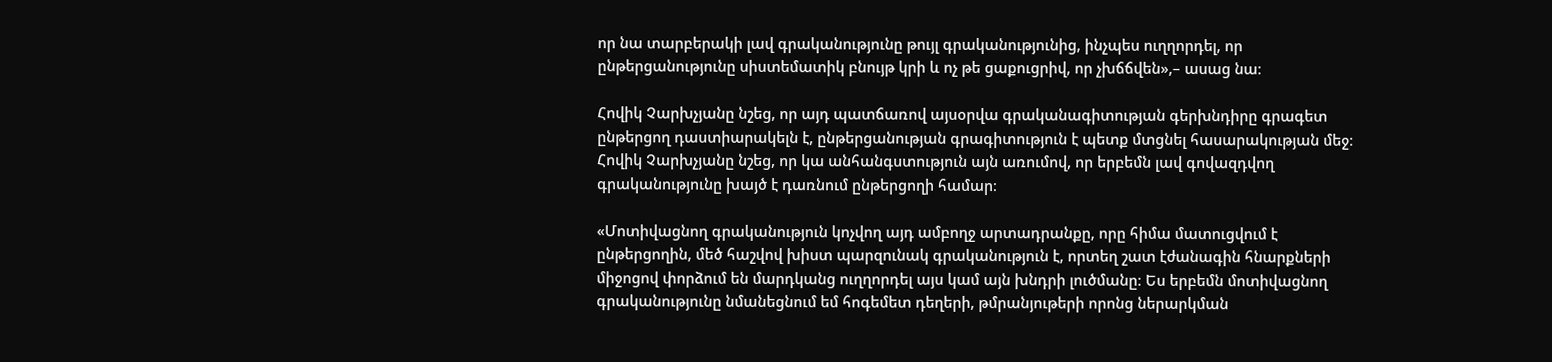որ նա տարբերակի լավ գրականությունը թույլ գրականությունից, ինչպես ուղղորդել, որ ընթերցանությունը սիստեմատիկ բնույթ կրի և ոչ թե ցաքուցրիվ, որ չխճճվեն»,– ասաց նա։

Հովիկ Չարխչյանը նշեց, որ այդ պատճառով այսօրվա գրականագիտության գերխնդիրը գրագետ ընթերցող դաստիարակելն է, ընթերցանության գրագիտություն է պետք մտցնել հասարակության մեջ։ Հովիկ Չարխչյանը նշեց, որ կա անհանգստություն այն առումով, որ երբեմն լավ գովազդվող գրականությունը խայծ է դառնում ընթերցողի համար։

«Մոտիվացնող գրականություն կոչվող այդ ամբողջ արտադրանքը, որը հիմա մատուցվում է ընթերցողին, մեծ հաշվով խիստ պարզունակ գրականություն է, որտեղ շատ էժանագին հնարքների միջոցով փորձում են մարդկանց ուղղորդել այս կամ այն խնդրի լուծմանը։ Ես երբեմն մոտիվացնող գրականությունը նմանեցնում եմ հոգեմետ դեղերի, թմրանյութերի որոնց ներարկման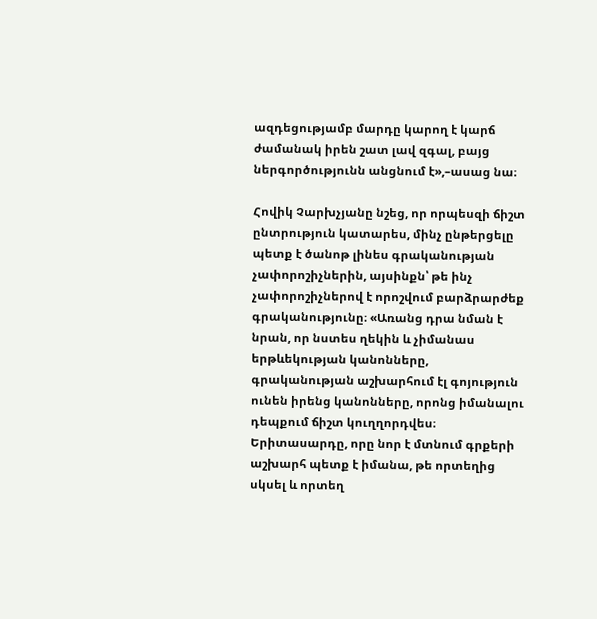ազդեցությամբ մարդը կարող է կարճ ժամանակ իրեն շատ լավ զգալ, բայց ներգործությունն անցնում է»,–ասաց նա։

Հովիկ Չարխչյանը նշեց, որ որպեսզի ճիշտ ընտրություն կատարես, մինչ ընթերցելը պետք է ծանոթ լինես գրականության չափորոշիչներին, այսինքն՝ թե ինչ չափորոշիչներով է որոշվում բարձրարժեք գրականությունը։ «Առանց դրա նման է նրան, որ նստես ղեկին և չիմանաս երթևեկության կանոնները, գրականության աշխարհում էլ գոյություն ունեն իրենց կանոնները, որոնց իմանալու դեպքում ճիշտ կուղղորդվես։ Երիտասարդը, որը նոր է մտնում գրքերի աշխարհ պետք է իմանա, թե որտեղից սկսել և որտեղ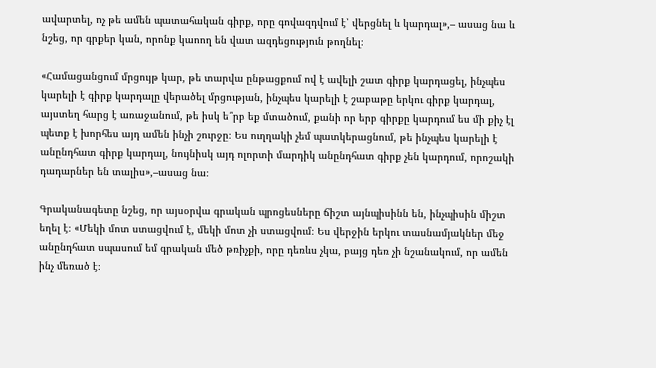ավարտել, ոչ թե ամեն պատահական գիրք, որը գովազդվում է՝ վերցնել և կարդալ»,– ասաց նա և նշեց, որ գրքեր կան, որոնք կաոող են վատ ազդեցություն թողնել։

«Համացանցում մրցույթ կար, թե տարվա ընթացքում ով է ավելի շատ գիրք կարդացել, ինչպես կարելի է գիրք կարդալը վերածել մրցության, ինչպես կարելի է շաբաթը երկու գիրք կարդալ, այստեղ հարց է առաջանում, թե իսկ ե՞րբ եք մտածում, քանի որ երբ գիրքը կարդում ես մի քիչ էլ պետք է խորհես այդ ամեն ինչի շուրջը։ Ես ուղղակի չեմ պատկերացնում, թե ինչպես կարելի է անընդհատ գիրք կարդալ, նույնիսկ այդ ոլորտի մարդիկ անընդհատ գիրք չեն կարդում, որոշակի դադարներ են տալիս»,–ասաց նա։

Գրականագետը նշեց, որ այսօրվա գրական պրոցեսները ճիշտ այնպիսինն են, ինչպիսին միշտ եղել է։ «Մեկի մոտ ստացվում է, մեկի մոտ չի ստացվում։ Ես վերջին երկու տասնամյակներ մեջ անընդհատ սպասում եմ գրական մեծ թռիչքի, որը դեռևս չկա, բայց դեռ չի նշանակում, որ ամեն ինչ մեռած է։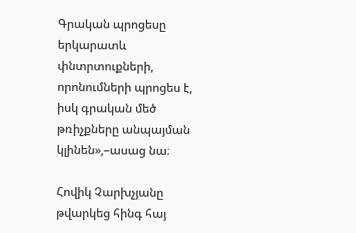Գրական պրոցեսը երկարատև փնտրտուքների, որոնումների պրոցես է, իսկ գրական մեծ թռիչքները անպայման կլինեն»,–ասաց նա։

Հովիկ Չարխչյանը թվարկեց հինգ հայ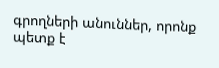գրողների անուններ, որոնք պետք է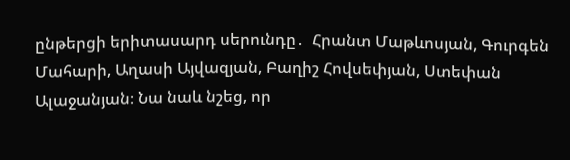ընթերցի երիտասարդ սերունդը․  Հրանտ Մաթևոսյան, Գուրգեն Մահարի, Աղասի Այվազյան, Բաղիշ Հովսեփյան, Ստեփան Ալաջանյան։ Նա նաև նշեց, որ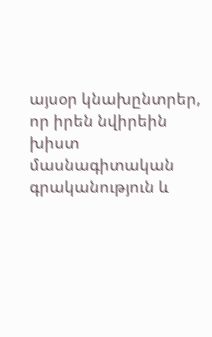այսօր կնախընտրեր, որ իրեն նվիրեին խիստ մասնագիտական գրականություն և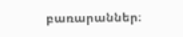բառարաններ։